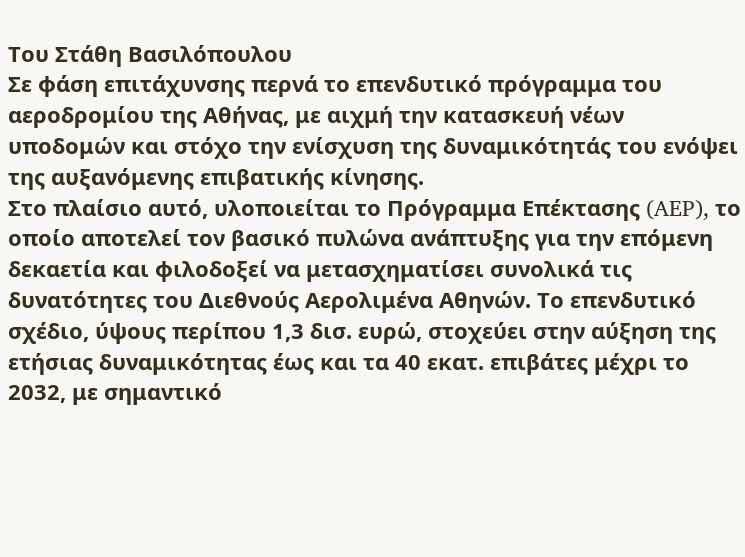Του Στάθη Βασιλόπουλου
Σε φάση επιτάχυνσης περνά το επενδυτικό πρόγραμμα του αεροδρομίου της Αθήνας, με αιχμή την κατασκευή νέων υποδομών και στόχο την ενίσχυση της δυναμικότητάς του ενόψει της αυξανόμενης επιβατικής κίνησης.
Στο πλαίσιο αυτό, υλοποιείται το Πρόγραμμα Επέκτασης (AEP), το οποίο αποτελεί τον βασικό πυλώνα ανάπτυξης για την επόμενη δεκαετία και φιλοδοξεί να μετασχηματίσει συνολικά τις δυνατότητες του Διεθνούς Αερολιμένα Αθηνών. Το επενδυτικό σχέδιο, ύψους περίπου 1,3 δισ. ευρώ, στοχεύει στην αύξηση της ετήσιας δυναμικότητας έως και τα 40 εκατ. επιβάτες μέχρι το 2032, με σημαντικό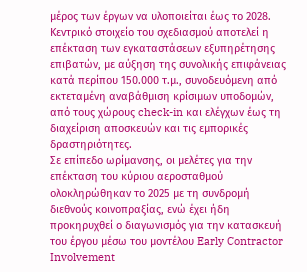μέρος των έργων να υλοποιείται έως το 2028.
Κεντρικό στοιχείο του σχεδιασμού αποτελεί η επέκταση των εγκαταστάσεων εξυπηρέτησης επιβατών, με αύξηση της συνολικής επιφάνειας κατά περίπου 150.000 τ.μ., συνοδευόμενη από εκτεταμένη αναβάθμιση κρίσιμων υποδομών, από τους χώρους check-in και ελέγχων έως τη διαχείριση αποσκευών και τις εμπορικές δραστηριότητες.
Σε επίπεδο ωρίμανσης, οι μελέτες για την επέκταση του κύριου αεροσταθμού ολοκληρώθηκαν το 2025 με τη συνδρομή διεθνούς κοινοπραξίας, ενώ έχει ήδη προκηρυχθεί ο διαγωνισμός για την κατασκευή του έργου μέσω του μοντέλου Early Contractor Involvement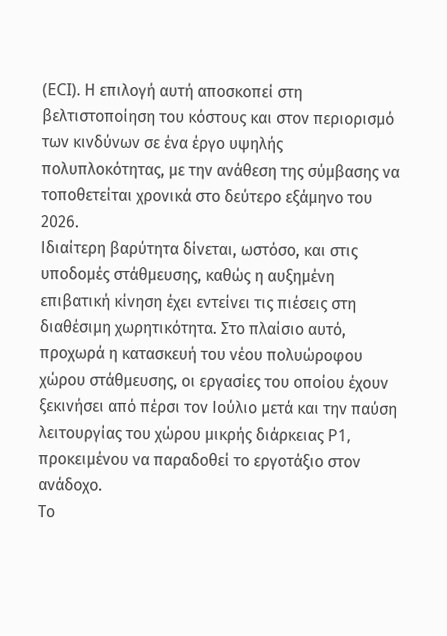(ECI). Η επιλογή αυτή αποσκοπεί στη βελτιστοποίηση του κόστους και στον περιορισμό των κινδύνων σε ένα έργο υψηλής πολυπλοκότητας, με την ανάθεση της σύμβασης να τοποθετείται χρονικά στο δεύτερο εξάμηνο του 2026.
Ιδιαίτερη βαρύτητα δίνεται, ωστόσο, και στις υποδομές στάθμευσης, καθώς η αυξημένη επιβατική κίνηση έχει εντείνει τις πιέσεις στη διαθέσιμη χωρητικότητα. Στο πλαίσιο αυτό, προχωρά η κατασκευή του νέου πολυώροφου χώρου στάθμευσης, οι εργασίες του οποίου έχουν ξεκινήσει από πέρσι τον Ιούλιο μετά και την παύση λειτουργίας του χώρου μικρής διάρκειας P1, προκειμένου να παραδοθεί το εργοτάξιο στον ανάδοχο.
Το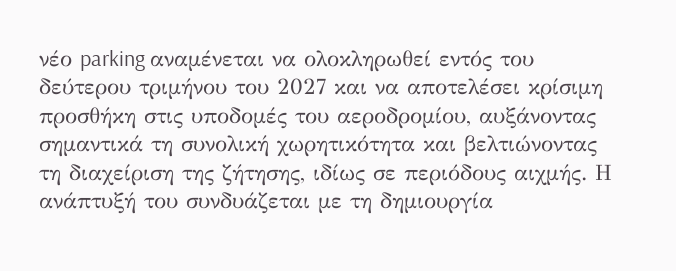νέο parking αναμένεται να ολοκληρωθεί εντός του δεύτερου τριμήνου του 2027 και να αποτελέσει κρίσιμη προσθήκη στις υποδομές του αεροδρομίου, αυξάνοντας σημαντικά τη συνολική χωρητικότητα και βελτιώνοντας τη διαχείριση της ζήτησης, ιδίως σε περιόδους αιχμής. Η ανάπτυξή του συνδυάζεται με τη δημιουργία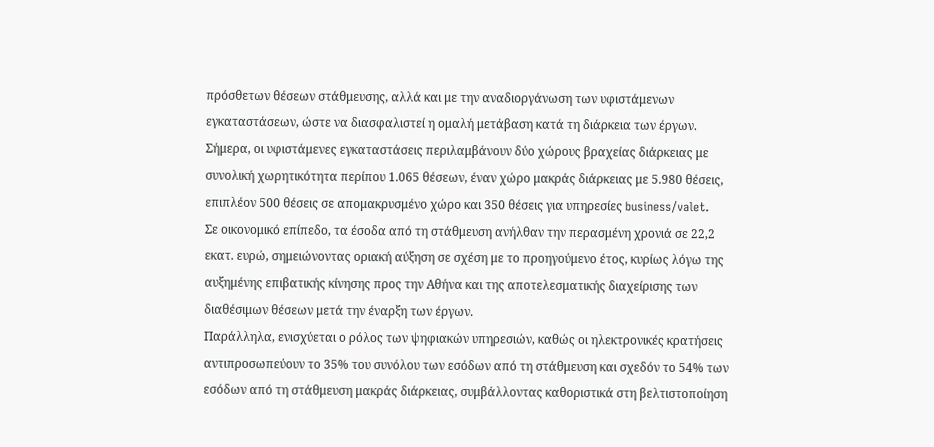πρόσθετων θέσεων στάθμευσης, αλλά και με την αναδιοργάνωση των υφιστάμενων εγκαταστάσεων, ώστε να διασφαλιστεί η ομαλή μετάβαση κατά τη διάρκεια των έργων.
Σήμερα, οι υφιστάμενες εγκαταστάσεις περιλαμβάνουν δύο χώρους βραχείας διάρκειας με συνολική χωρητικότητα περίπου 1.065 θέσεων, έναν χώρο μακράς διάρκειας με 5.980 θέσεις, επιπλέον 500 θέσεις σε απομακρυσμένο χώρο και 350 θέσεις για υπηρεσίες business/valet.
Σε οικονομικό επίπεδο, τα έσοδα από τη στάθμευση ανήλθαν την περασμένη χρονιά σε 22,2 εκατ. ευρώ, σημειώνοντας οριακή αύξηση σε σχέση με το προηγούμενο έτος, κυρίως λόγω της αυξημένης επιβατικής κίνησης προς την Αθήνα και της αποτελεσματικής διαχείρισης των διαθέσιμων θέσεων μετά την έναρξη των έργων.
Παράλληλα, ενισχύεται ο ρόλος των ψηφιακών υπηρεσιών, καθώς οι ηλεκτρονικές κρατήσεις αντιπροσωπεύουν το 35% του συνόλου των εσόδων από τη στάθμευση και σχεδόν το 54% των εσόδων από τη στάθμευση μακράς διάρκειας, συμβάλλοντας καθοριστικά στη βελτιστοποίηση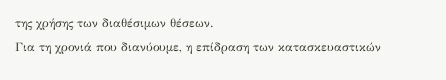της χρήσης των διαθέσιμων θέσεων.
Για τη χρονιά που διανύουμε, η επίδραση των κατασκευαστικών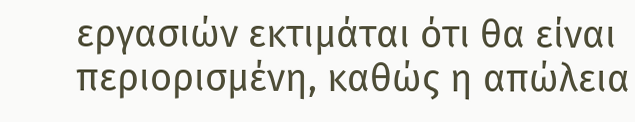εργασιών εκτιμάται ότι θα είναι περιορισμένη, καθώς η απώλεια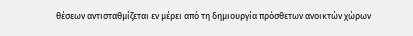θέσεων αντισταθμίζεται εν μέρει από τη δημιουργία πρόσθετων ανοικτών χώρων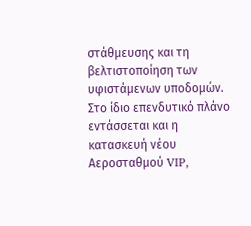στάθμευσης και τη βελτιστοποίηση των υφιστάμενων υποδομών.
Στο ίδιο επενδυτικό πλάνο εντάσσεται και η κατασκευή νέου Αεροσταθμού VIP,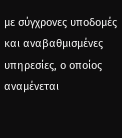με σύγχρονες υποδομές και αναβαθμισμένες υπηρεσίες, ο οποίος αναμένεται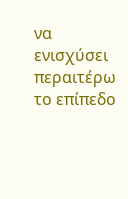να ενισχύσει περαιτέρω το επίπεδο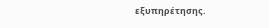εξυπηρέτησης.